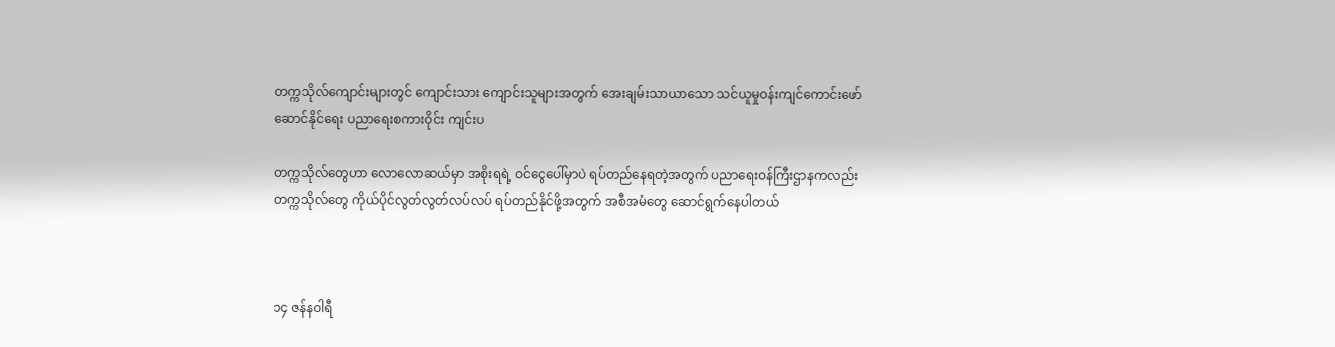တက္ကသိုလ်ကျောင်းများတွင် ကျောင်းသား ကျောင်းသူများအတွက် အေးချမ်းသာယာသော သင်ယူမှုဝန်းကျင်ကောင်းဖော်ဆောင်နိုင်ရေး ပညာရေးစကားဝိုင်း ကျင်းပ

တက္ကသိုလ်တွေဟာ လောလောဆယ်မှာ အစိုးရရဲ့ ဝင်ငွေပေါ်မှာပဲ ရပ်တည်နေရတဲ့အတွက် ပညာရေးဝန်ကြီးဌာနကလည်း တက္ကသိုလ်တွေ ကိုယ်ပိုင်လွတ်လွတ်လပ်လပ် ရပ်တည်နိုင်ဖို့အတွက် အစီအမံတွေ ဆောင်ရွက်နေပါတယ်



၁၄ ဇန်နဝါရီ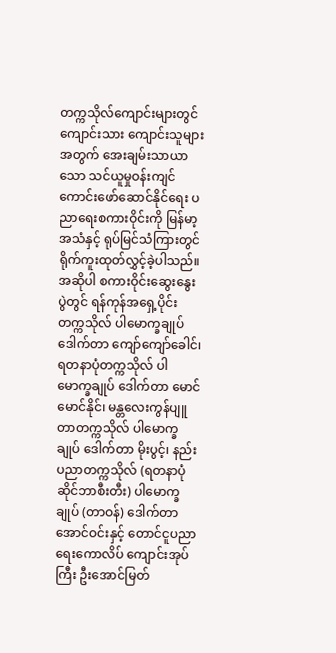တက္ကသိုလ်ကျောင်းများတွင် ကျောင်းသား ကျောင်းသူများအတွက် အေးချမ်းသာယာသော သင်ယူမှုဝန်းကျင်ကောင်းဖော်ဆောင်နိုင်ရေး ပညာရေးစကားဝိုင်းကို မြန်မာ့အသံနှင့် ရုပ်မြင်သံကြားတွင် ရိုက်ကူးထုတ်လွှင့်ခဲ့ပါသည်။ အဆိုပါ စကားဝိုင်းဆွေးနွေးပွဲတွင် ရန်ကုန်အရှေ့ပိုင်းတက္ကသိုလ် ပါမောက္ခချုပ် ဒေါက်တာ ကျော်ကျော်ခေါင်၊ ရတနာပုံတက္ကသိုလ် ပါမောက္ခချုပ် ဒေါက်တာ မောင်မောင်နိုင်၊ မန္တလေးကွန်ပျူတာတက္ကသိုလ် ပါမောက္ခချုပ် ဒေါက်တာ မိုးပွင့်၊ နည်းပညာတက္ကသိုလ် (ရတနာပုံဆိုင်ဘာစီးတီး) ပါမောက္ခချုပ် (တာဝန်) ဒေါက်တာ အောင်ဝင်းနှင့် တောင်ငူပညာရေးကောလိပ် ကျောင်းအုပ်ကြီး ဦးအောင်မြတ်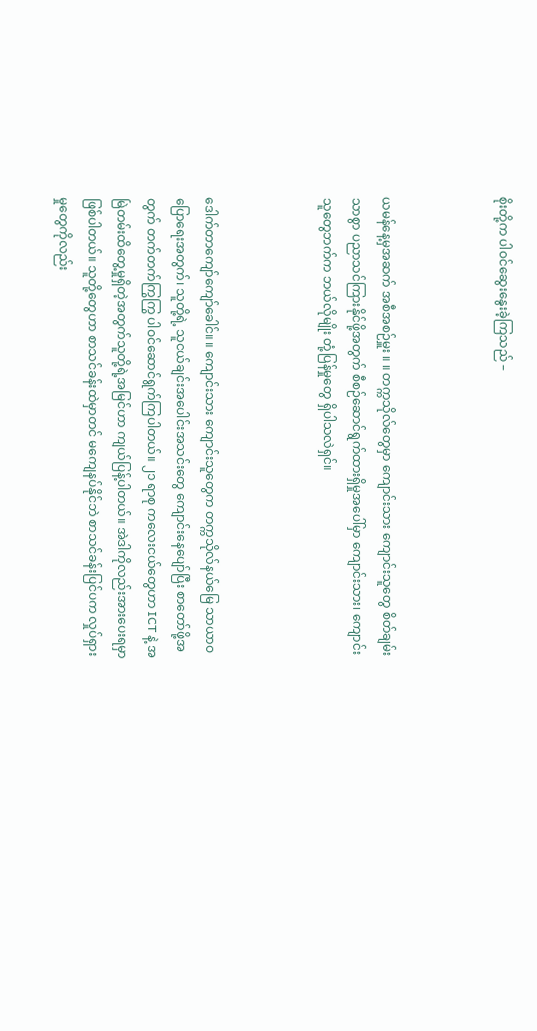စိုးတို့က ပါဝင်ဆွေးနွေးခဲ့ကြသည် –



ယမန်နေ့မှအဆက် အစီအစဉ်မှူး ။ ။ တက္ကသိုလ်တွေမှာ ကျောင်းသား ကျောင်းသူတွေ စိတ်ချမ်းသာစွာ ပညာသင်ကြားနိုင်ဖို့အတွက် စီစဉ်ဆောင်ရွက်ထားရှိမှုအပေါ်မှာ ကျောင်းသား၊ ကျောင်းသူတွေဘက်က ဘယ်လိုမျိုး တုံ့ပြန်မှုတွေ ရှိပါသလဲရှင်။



ဒေါက်တာကျော်ကျော်ခေါင်။ ။ ကျောင်းသား ကျောင်းသူတွေက တက္ကသိုလ်နယ်မြေ သာယာဝပြောရေးအတွက်၊ သူတို့ရဲ့ သူငယ်ချင်းအပေါင်းအသင်းတွေ ကျောင်းနေပျော်ပြီး စာတော်ဖို့အတွက် တက်တက်ကြွကြွ ပါဝင်ဆောင်ရွက်ကြပါတယ်။ ၂၁ ရာစု ကလေးငယ်တွေဟာ ICT နဲ့ အမြဲတမ်းထိတွေ့မှုရှိတဲ့အတွက်သူတို့ရဲ့အမြင်ဟာ ကျယ်ပြန့်ပါတယ်။ အဲဒါကိုလည်းအားပေးရမှာ ဖြစ်ပါတယ်။ သူတို့တွေဟာ စာသင်ခန်းထဲမှာတင် မကျေနပ်နိုင်ဘဲ စာသင်ခန်းပြင်ပက လှုပ်ရှားမှုတွေကိုလည်း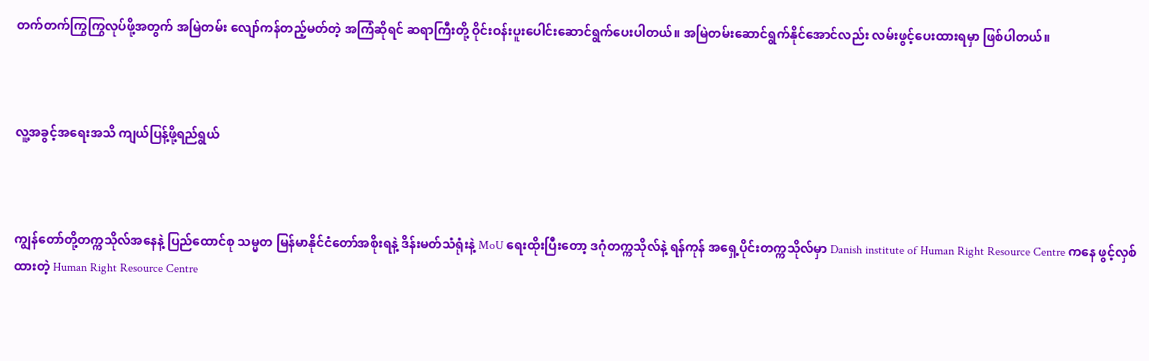တက်တက်ကြွကြွလုပ်ဖို့အတွက် အမြဲတမ်း လျော်ကန်တည့်မတ်တဲ့ အကြံဆိုရင် ဆရာကြီးတို့ ဝိုင်းဝန်းပူးပေါင်းဆောင်ရွက်ပေးပါတယ်။ အမြဲတမ်းဆောင်ရွက်နိုင်အောင်လည်း လမ်းဖွင့်ပေးထားရမှာ ဖြစ်ပါတယ်။



လူ့အခွင့်အရေးအသိ ကျယ်ပြန့်ဖို့ရည်ရွယ်



ကျွန်တော်တို့တက္ကသိုလ်အနေနဲ့ ပြည်ထောင်စု သမ္မတ မြန်မာနိုင်ငံတော်အစိုးရနဲ့ ဒိန်းမတ်သံရုံးနဲ့ MoU ရေးထိုးပြီးတော့ ဒဂုံတက္ကသိုလ်နဲ့ ရန်ကုန် အရှေ့ပိုင်းတက္ကသိုလ်မှာ Danish institute of Human Right Resource Centre ကနေ ဖွင့်လှစ်ထားတဲ့ Human Right Resource Centre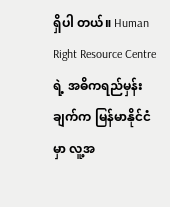ရှိပါ တယ်။ Human Right Resource Centre ရဲ့ အဓိကရည်မှန်းချက်က မြန်မာနိုင်ငံမှာ လူ့အ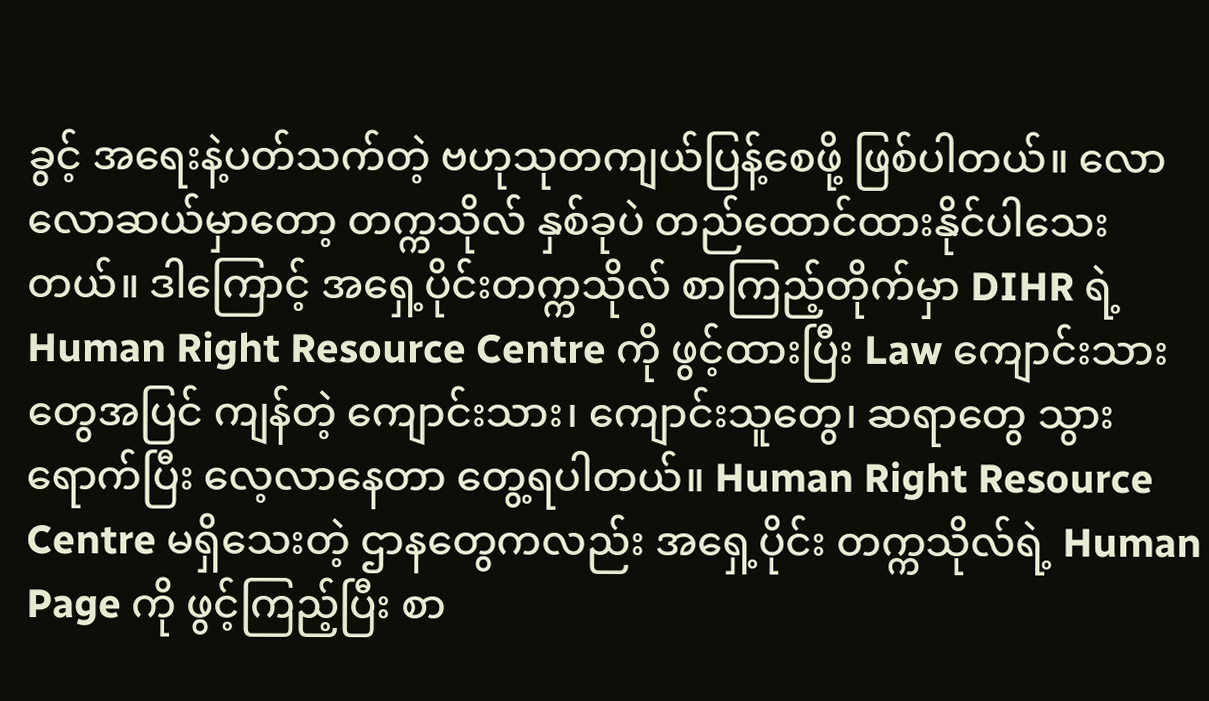ခွင့် အရေးနဲ့ပတ်သက်တဲ့ ဗဟုသုတကျယ်ပြန့်စေဖို့ ဖြစ်ပါတယ်။ လောလောဆယ်မှာတော့ တက္ကသိုလ် နှစ်ခုပဲ တည်ထောင်ထားနိုင်ပါသေးတယ်။ ဒါကြောင့် အရှေ့ပိုင်းတက္ကသိုလ် စာကြည့်တိုက်မှာ DIHR ရဲ့ Human Right Resource Centre ကို ဖွင့်ထားပြီး Law ကျောင်းသားတွေအပြင် ကျန်တဲ့ ကျောင်းသား၊ ကျောင်းသူတွေ၊ ဆရာတွေ သွားရောက်ပြီး လေ့လာနေတာ တွေ့ရပါတယ်။ Human Right Resource Centre မရှိသေးတဲ့ ဌာနတွေကလည်း အရှေ့ပိုင်း တက္ကသိုလ်ရဲ့ Human Page ကို ဖွင့်ကြည့်ပြီး စာ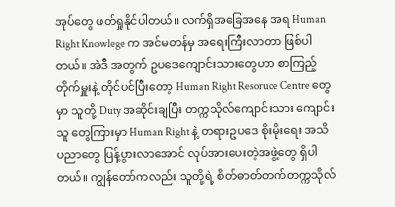အုပ်တွေ ဖတ်ရှုနိုင်ပါတယ်။ လက်ရှိအခြေအနေ အရ Human Right Knowlege က အင်မတန်မှ အရေးကြီးလာတာ ဖြစ်ပါတယ်။ အဲဒီ အတွက် ဥပဒေကျောင်းသားတွေဟာ စာကြည့် တိုက်မှူးနဲ့ တိုင်ပင်ပြီးတော့ Human Right Resoruce Centre တွေမှာ သူတို့ Duty အဆိုင်းချပြီး တက္ကသိုလ်ကျောင်းသား ကျောင်းသူ တွေကြားမှာ Human Right နဲ့ တရားဥပဒေ စိုးမိုးရေး အသိပညာတွေ ပြန့်ပွားလာအောင် လုပ်အားပေးတဲ့အဖွဲ့တွေ ရှိပါတယ်။ ကျွန်တော်ကလည်း သူတို့ရဲ့ စိတ်ဓာတ်တက်တက္ကသိုလ်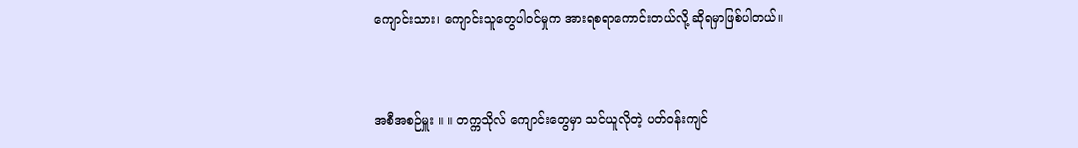ကျောင်းသား၊ ကျောင်းသူတွေပါဝင်မှုက အားရစရာကောင်းတယ်လို့ ဆိုရမှာဖြစ်ပါတယ်။



အစီအစဉ်မှူး ။ ။ တက္ကသိုလ် ကျောင်းတွေမှာ သင်ယူလိုတဲ့ ပတ်ဝန်းကျင်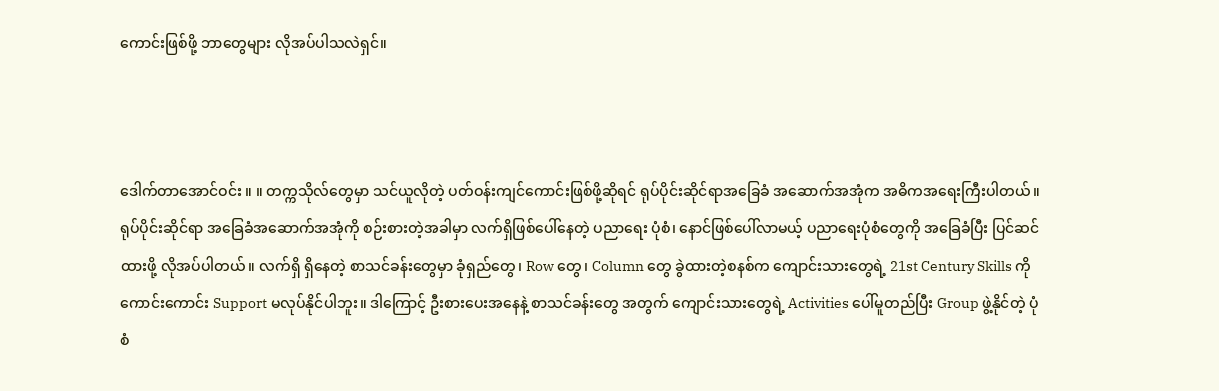ကောင်းဖြစ်ဖို့ ဘာတွေများ လိုအပ်ပါသလဲရှင်။



ဒေါက်တာအောင်ဝင်း ။ ။ တက္ကသိုလ်တွေမှာ သင်ယူလိုတဲ့ ပတ်ဝန်းကျင်ကောင်းဖြစ်ဖို့ဆိုရင် ရုပ်ပိုင်းဆိုင်ရာအခြေခံ အဆောက်အအုံက အဓိကအရေးကြီးပါတယ်။ ရုပ်ပိုင်းဆိုင်ရာ အခြေခံအဆောက်အအုံကို စဉ်းစားတဲ့အခါမှာ လက်ရှိဖြစ်ပေါ်နေတဲ့ ပညာရေး ပုံစံ၊ နောင်ဖြစ်ပေါ်လာမယ့် ပညာရေးပုံစံတွေကို အခြေခံပြီး ပြင်ဆင်ထားဖို့ လိုအပ်ပါတယ်။ လက်ရှိ ရှိနေတဲ့ စာသင်ခန်းတွေမှာ ခုံရှည်တွေ၊ Row တွေ၊ Column တွေ ခွဲထားတဲ့စနစ်က ကျောင်းသားတွေရဲ့ 21st Century Skills ကို ကောင်းကောင်း Support မလုပ်နိုင်ပါဘူး။ ဒါကြောင့် ဦးစားပေးအနေနဲ့ စာသင်ခန်းတွေ အတွက် ကျောင်းသားတွေရဲ့ Activities ပေါ်မူတည်ပြီး Group ဖွဲ့နိုင်တဲ့ ပုံစံ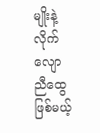မျိုးနဲ့ လိုက်လျောညီထွေဖြစ်မယ့်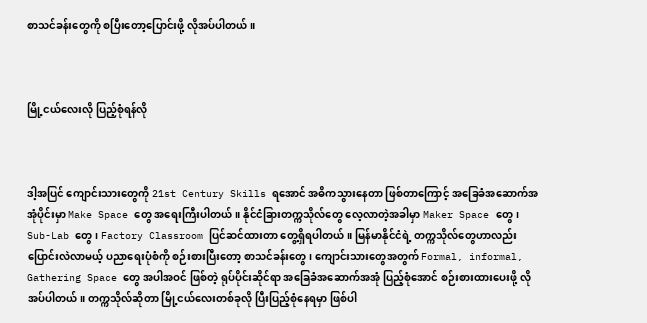စာသင်ခန်းတွေကို စပြီးတော့ပြောင်းဖို့ လိုအပ်ပါတယ်။



မြို့ငယ်လေးလို ပြည့်စုံရန်လို



ဒါ့အပြင် ကျောင်းသားတွေကို 21st Century Skills ရအောင် အဓိကသွားနေတာ ဖြစ်တာကြောင့် အခြေခံအဆောက်အအုံပိုင်းမှာ Make Space တွေ အရေးကြီးပါတယ်။ နိုင်ငံခြားတက္ကသိုလ်တွေ လေ့လာတဲ့အခါမှာ Maker Space တွေ၊ Sub-Lab တွေ၊ Factory Classroom ပြင်ဆင်ထားတာ တွေ့ရှိရပါတယ်။ မြန်မာနိုင်ငံရဲ့ တက္ကသိုလ်တွေဟာလည်း ပြောင်းလဲလာမယ့် ပညာရေးပုံစံကို စဉ်းစားပြီးတော့ စာသင်ခန်းတွေ၊ ကျောင်းသားတွေအတွက် Formal, informal, Gathering Space တွေ အပါအဝင် ဖြစ်တဲ့ ရုပ်ပိုင်းဆိုင်ရာ အခြေခံအဆောက်အအုံ ပြည့်စုံအောင် စဉ်းစားထားပေးဖို့ လိုအပ်ပါတယ်။ တက္ကသိုလ်ဆိုတာ မြို့ငယ်လေးတစ်ခုလို ပြီးပြည့်စုံနေရမှာ ဖြစ်ပါ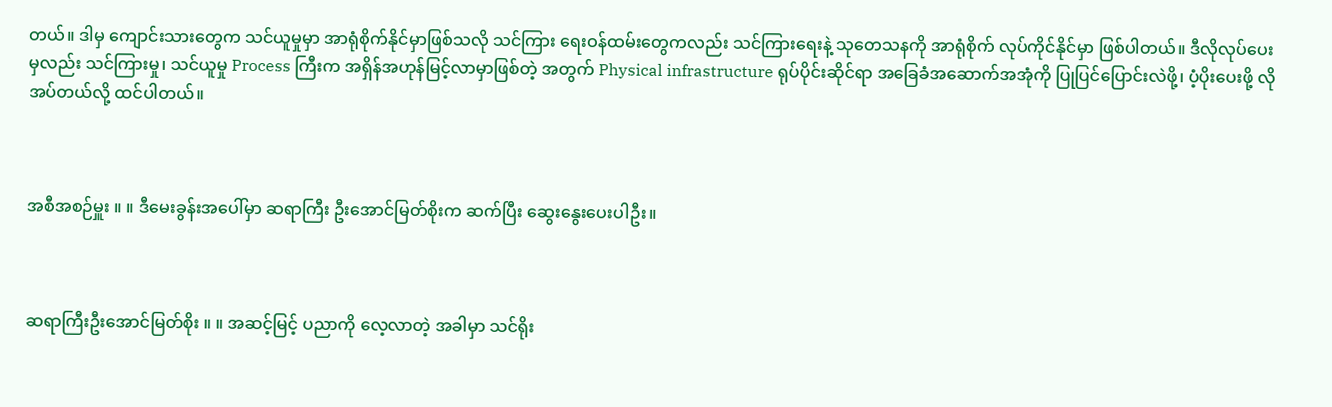တယ်။ ဒါမှ ကျောင်းသားတွေက သင်ယူမှုမှာ အာရုံစိုက်နိုင်မှာဖြစ်သလို သင်ကြား ရေးဝန်ထမ်းတွေကလည်း သင်ကြားရေးနဲ့ သုတေသနကို အာရုံစိုက် လုပ်ကိုင်နိုင်မှာ ဖြစ်ပါတယ်။ ဒီလိုလုပ်ပေးမှလည်း သင်ကြားမှု၊ သင်ယူမှု Process ကြီးက အရှိန်အဟုန်မြင့်လာမှာဖြစ်တဲ့ အတွက် Physical infrastructure ရုပ်ပိုင်းဆိုင်ရာ အခြေခံအဆောက်အအုံကို ပြုပြင်ပြောင်းလဲဖို့၊ ပံ့ပိုးပေးဖို့ လိုအပ်တယ်လို့ ထင်ပါတယ်။



အစီအစဉ်မှူး ။ ။ ဒီမေးခွန်းအပေါ်မှာ ဆရာကြီး ဦးအောင်မြတ်စိုးက ဆက်ပြီး ဆွေးနွေးပေးပါဦး။



ဆရာကြီးဦးအောင်မြတ်စိုး ။ ။ အဆင့်မြင့် ပညာကို လေ့လာတဲ့ အခါမှာ သင်ရိုး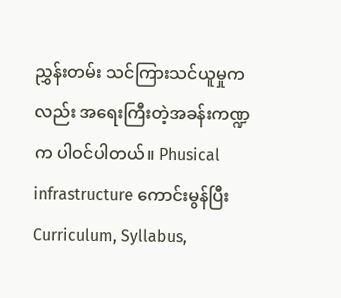ညွှန်းတမ်း သင်ကြားသင်ယူမှုကလည်း အရေးကြီးတဲ့အခန်းကဏ္ဍက ပါဝင်ပါတယ်။ Phusical infrastructure ကောင်းမွန်ပြီး Curriculum, Syllabus,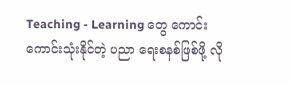Teaching - Learning တွေ ကောင်းကောင်းသုံးနိုင်တဲ့ ပညာ ရေးစနစ်ဖြစ်ဖို့ လို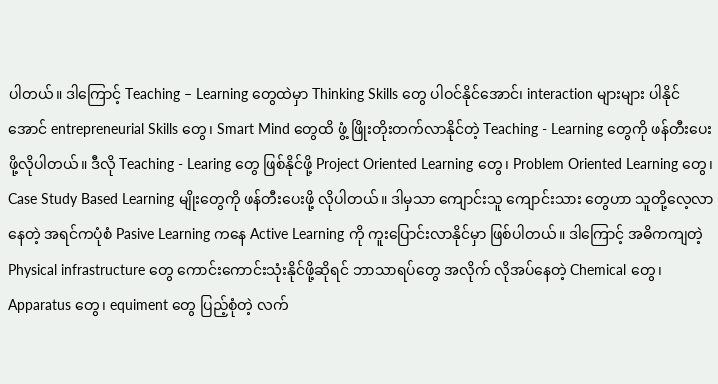ပါတယ်။ ဒါကြောင့် Teaching – Learning တွေထဲမှာ Thinking Skills တွေ ပါဝင်နိုင်အောင်၊ interaction များများ ပါနိုင်အောင် entrepreneurial Skills တွေ၊ Smart Mind တွေထိ ဖွံ့ ဖြိုးတိုးတက်လာနိုင်တဲ့ Teaching - Learning တွေကို ဖန်တီးပေးဖို့လိုပါတယ်။ ဒီလို Teaching - Learing တွေ ဖြစ်နိုင်ဖို့ Project Oriented Learning တွေ၊ Problem Oriented Learning တွေ၊ Case Study Based Learning မျိုးတွေကို ဖန်တီးပေးဖို့ လိုပါတယ်။ ဒါမှသာ ကျောင်းသူ ကျောင်းသား တွေဟာ သူတို့လေ့လာနေတဲ့ အရင်ကပုံစံ Pasive Learning ကနေ Active Learning ကို ကူးပြောင်းလာနိုင်မှာ ဖြစ်ပါတယ်။ ဒါကြောင့် အဓိကကျတဲ့ Physical infrastructure တွေ ကောင်းကောင်းသုံးနိုင်ဖို့ဆိုရင် ဘာသာရပ်တွေ အလိုက် လိုအပ်နေတဲ့ Chemical တွေ၊ Apparatus တွေ၊ equiment တွေ ပြည့်စုံတဲ့ လက်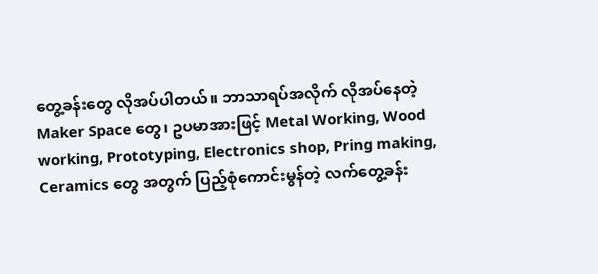တွေ့ခန်းတွေ လိုအပ်ပါတယ်။ ဘာသာရပ်အလိုက် လိုအပ်နေတဲ့ Maker Space တွေ၊ ဥပမာအားဖြင့် Metal Working, Wood working, Prototyping, Electronics shop, Pring making, Ceramics တွေ အတွက် ပြည့်စုံကောင်းမွန်တဲ့ လက်တွေ့ခန်း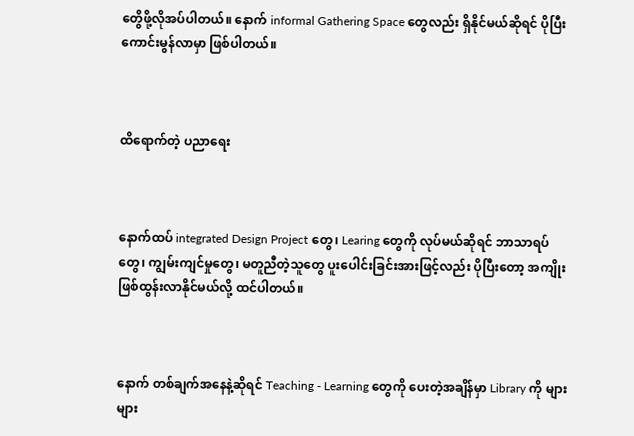တွေိဖို့လိုအပ်ပါတယ်။ နောက် informal Gathering Space တွေလည်း ရှိနိုင်မယ်ဆိုရင် ပိုပြီးကောင်းမွန်လာမှာ ဖြစ်ပါတယ်။



ထိရောက်တဲ့ ပညာရေး



နောက်ထပ် integrated Design Project တွေ၊ Learing တွေကို လုပ်မယ်ဆိုရင် ဘာသာရပ်တွေ၊ ကျွမ်းကျင်မှုတွေ၊ မတူညီတဲ့သူတွေ ပူးပေါင်းခြင်းအားဖြင့်လည်း ပိုပြီးတော့ အကျိုးဖြစ်ထွန်းလာနိုင်မယ်လို့ ထင်ပါတယ်။



နောက် တစ်ချက်အနေနဲ့ဆိုရင် Teaching - Learning တွေကို ပေးတဲ့အချိန်မှာ Library ကို များများ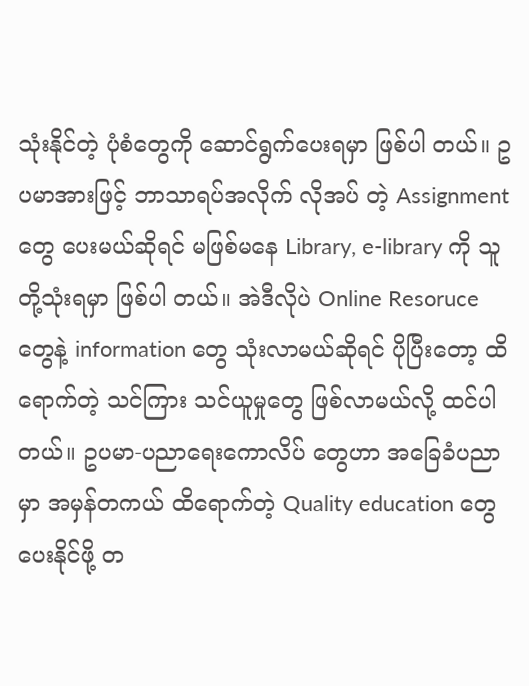သုံးနိုင်တဲ့ ပုံစံတွေကို ဆောင်ရွက်ပေးရမှာ ဖြစ်ပါ တယ်။ ဥပမာအားဖြင့် ဘာသာရပ်အလိုက် လိုအပ် တဲ့ Assignment တွေ ပေးမယ်ဆိုရင် မဖြစ်မနေ Library, e-library ကို သူတို့သုံးရမှာ ဖြစ်ပါ တယ်။ အဲဒီလိုပဲ Online Resoruce တွေနဲ့ information တွေ သုံးလာမယ်ဆိုရင် ပိုပြီးတော့ ထိရောက်တဲ့ သင်ကြား သင်ယူမှုတွေ ဖြစ်လာမယ်လို့ ထင်ပါတယ်။ ဥပမာ-ပညာရေးကောလိပ် တွေဟာ အခြေခံပညာမှာ အမှန်တကယ် ထိရောက်တဲ့ Quality education တွေ ပေးနိုင်ဖို့ တ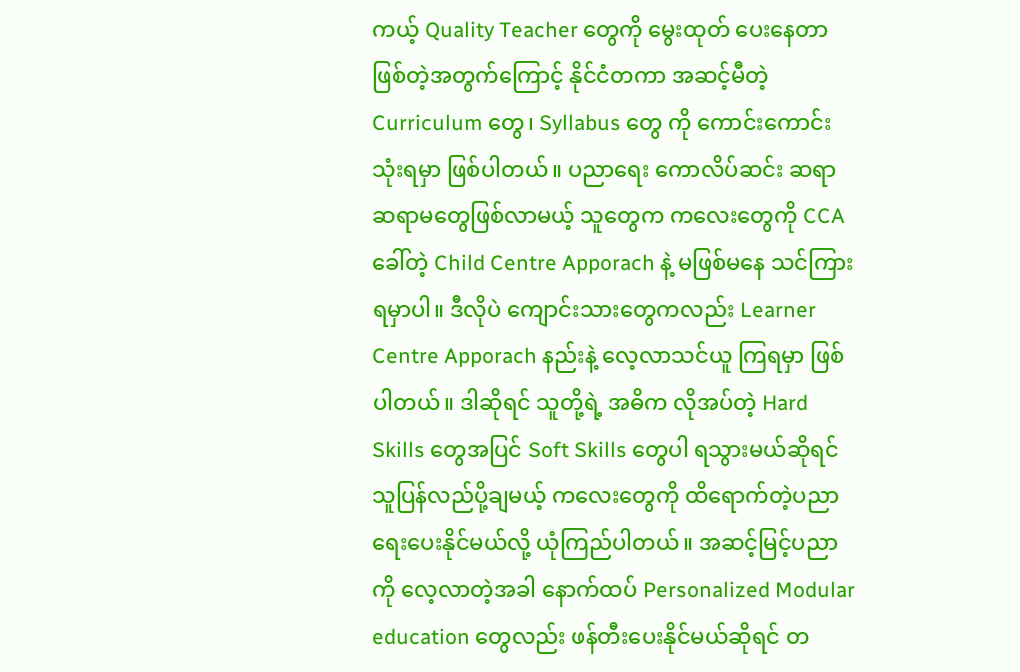ကယ့် Quality Teacher တွေကို မွေးထုတ် ပေးနေတာဖြစ်တဲ့အတွက်ကြောင့် နိုင်ငံတကာ အဆင့်မီတဲ့ Curriculum တွေ၊ Syllabus တွေ ကို ကောင်းကောင်းသုံးရမှာ ဖြစ်ပါတယ်။ ပညာရေး ကောလိပ်ဆင်း ဆရာ ဆရာမတွေဖြစ်လာမယ့် သူတွေက ကလေးတွေကို CCA ခေါ်တဲ့ Child Centre Apporach နဲ့ မဖြစ်မနေ သင်ကြားရမှာပါ။ ဒီလိုပဲ ကျောင်းသားတွေကလည်း Learner Centre Apporach နည်းနဲ့ လေ့လာသင်ယူ ကြရမှာ ဖြစ်ပါတယ်။ ဒါဆိုရင် သူတို့ရဲ့ အဓိက လိုအပ်တဲ့ Hard Skills တွေအပြင် Soft Skills တွေပါ ရသွားမယ်ဆိုရင် သူပြန်လည်ပို့ချမယ့် ကလေးတွေကို ထိရောက်တဲ့ပညာရေးပေးနိုင်မယ်လို့ ယုံကြည်ပါတယ်။ အဆင့်မြင့်ပညာကို လေ့လာတဲ့အခါ နောက်ထပ် Personalized Modular education တွေလည်း ဖန်တီးပေးနိုင်မယ်ဆိုရင် တ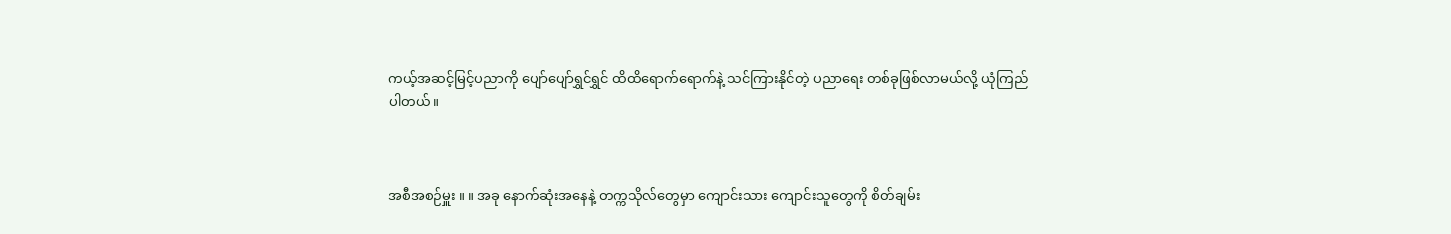ကယ့်အဆင့်မြင့်ပညာကို ပျော်ပျော်ရွှင်ရွှင် ထိထိရောက်ရောက်နဲ့ သင်ကြားနိုင်တဲ့ ပညာရေး တစ်ခုဖြစ်လာမယ်လို့ ယုံကြည်ပါတယ်။



အစီအစဉ်မှူး ။ ။ အခု နောက်ဆုံးအနေနဲ့ တက္ကသိုလ်တွေမှာ ကျောင်းသား ကျောင်းသူတွေကို စိတ်ချမ်း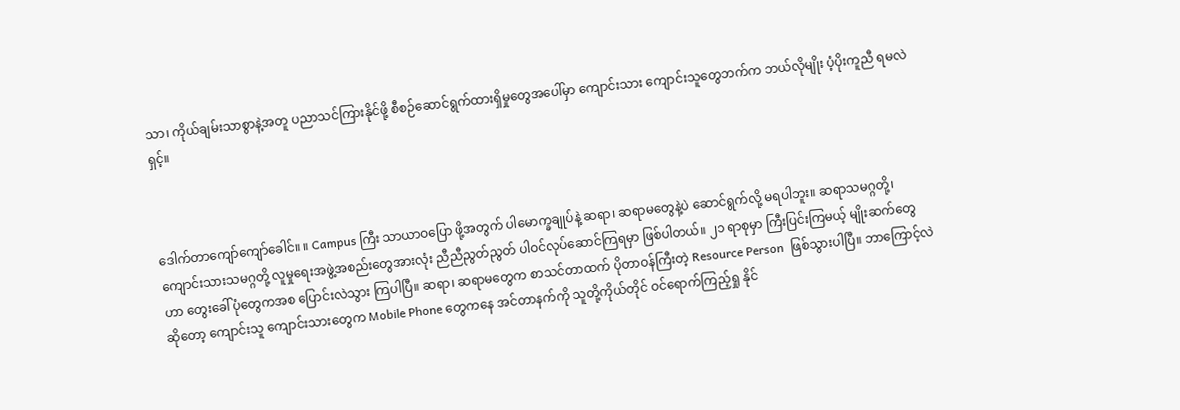သာ၊ ကိုယ်ချမ်းသာစွာနဲ့အတူ ပညာသင်ကြားနိုင်ဖို့ စီစဉ်ဆောင်ရွက်ထားရှိမှုတွေအပေါ်မှာ ကျောင်းသား ကျောင်းသူတွေဘက်က ဘယ်လိုမျိုး ပံ့ပိုးကူညီ ရမလဲရှင့်။



ဒေါက်တာကျော်ကျော်ခေါင်။ ။ Campus ကြီး သာယာဝပြော ဖို့အတွက် ပါမောက္ခချုပ်နဲ့ ဆရာ၊ ဆရာမတွေနဲ့ပဲ ဆောင်ရွက်လို့ မရပါဘူး။ ဆရာသမဂ္ဂတို့၊ ကျောင်းသားသမဂ္ဂတို့ လူမှုရေးအဖွဲ့အစည်းတွေအားလုံး ညီညီညွတ်ညွတ် ပါဝင်လုပ်ဆောင်ကြရမှာ ဖြစ်ပါတယ်။ ၂၁ ရာစုမှာ ကြီးပြင်းကြမယ့် မျိုးဆက်တွေဟာ တွေးခေါ်ပုံတွေကအစ ပြောင်းလဲသွား ကြပါပြီ။ ဆရာ၊ ဆရာမတွေက စာသင်တာထက် ပိုတာဝန်ကြီးတဲ့ Resource Person  ဖြစ်သွားပါပြီ။ ဘာကြောင့်လဲဆိုတော့ ကျောင်းသူ ကျောင်းသားတွေက Mobile Phone တွေကနေ အင်တာနက်ကို သူတို့ကိုယ်တိုင် ဝင်ရောက်ကြည့်ရှု နိုင်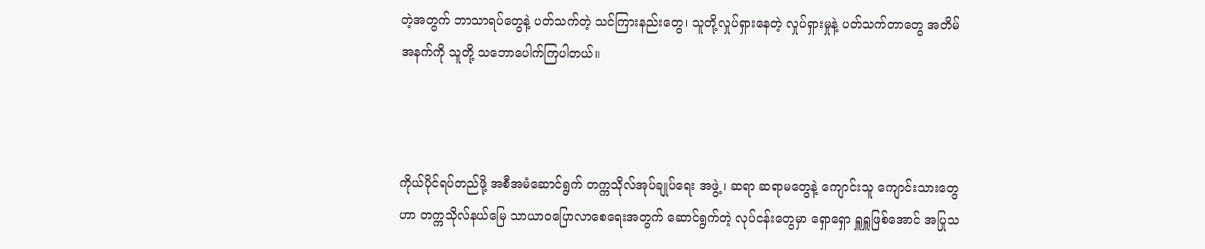တဲ့အတွက် ဘာသာရပ်တွေနဲ့ ပတ်သက်တဲ့ သင်ကြားနည်းတွေ၊ သူတို့လှုပ်ရှားနေတဲ့ လှုပ်ရှားမှုနဲ့ ပတ်သက်တာတွေ အတိမ်အနက်ကို သူတို့ သဘောပေါက်ကြပါတယ်။



ကိုယ်ပိုင်ရပ်တည်ဖို့ အစီအမံဆောင်ရွက် တက္ကသိုလ်အုပ်ချုပ်ရေး အဖွဲ့ ၊ ဆရာ ဆရာမတွေနဲ့ ကျောင်းသူ ကျောင်းသားတွေဟာ တက္ကသိုလ်နယ်မြေ သာယာဝပြောလာစေရေးအတွက် ဆောင်ရွက်တဲ့ လုပ်ငန်းတွေမှာ ရှောရှော ရှူရှူဖြစ်အောင် အပြုသ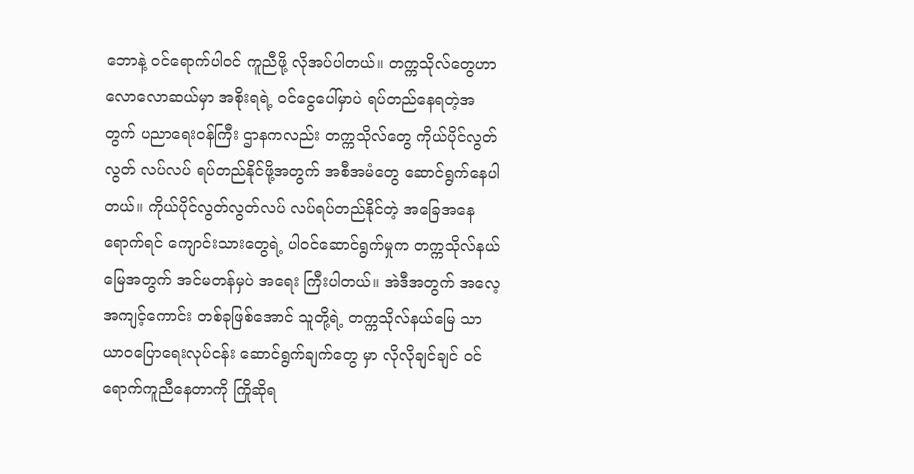ဘောနဲ့ ဝင်ရောက်ပါဝင် ကူညီဖို့ လိုအပ်ပါတယ်။ တက္ကသိုလ်တွေဟာ လောလောဆယ်မှာ အစိုးရရဲ့ ဝင်ငွေပေါ်မှာပဲ ရပ်တည်နေရတဲ့အတွက် ပညာရေးဝန်ကြီး ဌာနကလည်း တက္ကသိုလ်တွေ ကိုယ်ပိုင်လွတ်လွတ် လပ်လပ် ရပ်တည်နိုင်ဖို့အတွက် အစီအမံတွေ ဆောင်ရွက်နေပါတယ်။ ကိုယ်ပိုင်လွတ်လွတ်လပ် လပ်ရပ်တည်နိုင်တဲ့ အခြေအနေရောက်ရင် ကျောင်းသားတွေရဲ့ ပါဝင်ဆောင်ရွက်မှုက တက္ကသိုလ်နယ်မြေအတွက် အင်မတန်မှပဲ အရေး ကြီးပါတယ်။ အဲဒီအတွက် အလေ့အကျင့်ကောင်း တစ်ခုဖြစ်အောင် သူတို့ရဲ့ တက္ကသိုလ်နယ်မြေ သာယာဝပြောရေးလုပ်ငန်း ဆောင်ရွက်ချက်တွေ မှာ လိုလိုချင်ချင် ဝင်ရောက်ကူညီနေတာကို ကြိုဆိုရ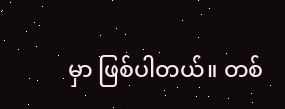မှာ ဖြစ်ပါတယ်။ တစ်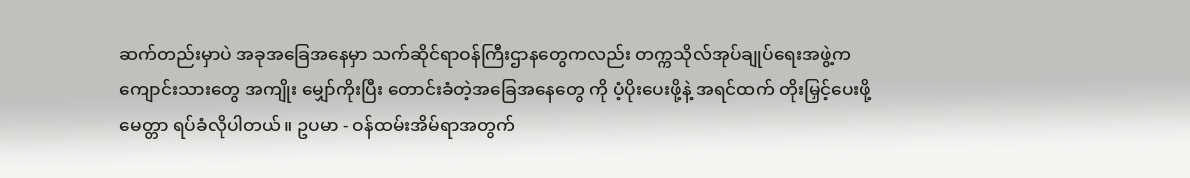ဆက်တည်းမှာပဲ အခုအခြေအနေမှာ သက်ဆိုင်ရာဝန်ကြီးဌာနတွေကလည်း တက္ကသိုလ်အုပ်ချုပ်ရေးအဖွဲ့က ကျောင်းသားတွေ အကျိုး မျှော်ကိုးပြီး တောင်းခံတဲ့အခြေအနေတွေ ကို ပံ့ပိုးပေးဖို့နဲ့ အရင်ထက် တိုးမြှင့်ပေးဖို့ မေတ္တာ ရပ်ခံလိုပါတယ်။ ဥပမာ - ဝန်ထမ်းအိမ်ရာအတွက်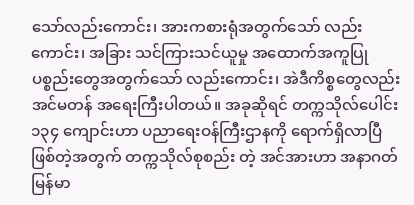သော်လည်းကောင်း၊ အားကစားရုံအတွက်သော် လည်းကောင်း၊ အခြား သင်ကြားသင်ယူမှု အထောက်အကူပြု ပစ္စည်းတွေအတွက်သော် လည်းကောင်း၊ အဲဒီကိစ္စတွေလည်း အင်မတန် အရေးကြီးပါတယ်။ အခုဆိုရင် တက္ကသိုလ်ပေါင်း ၁၃၄ ကျောင်းဟာ ပညာရေးဝန်ကြီးဌာနကို ရောက်ရှိလာပြီဖြစ်တဲ့အတွက် တက္ကသိုလ်စုစည်း တဲ့ အင်အားဟာ အနာဂတ်မြန်မာ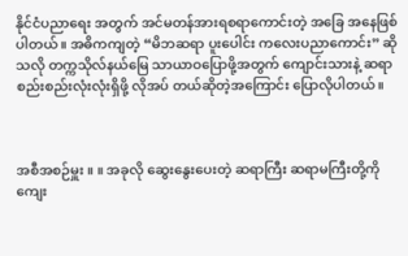နိုင်ငံပညာရေး အတွက် အင်မတန်အားရစရာကောင်းတဲ့ အခြေ အနေဖြစ်ပါတယ်။ အဓိကကျတဲ့ “မိဘဆရာ ပူးပေါင်း ကလေးပညာကောင်း” ဆိုသလို တက္ကသိုလ်နယ်မြေ သာယာဝပြောဖို့အတွက် ကျောင်းသားနဲ့ ဆရာ စည်းစည်းလုံးလုံးရှိဖို့ လိုအပ် တယ်ဆိုတဲ့အကြောင်း ပြောလိုပါတယ်။



အစီအစဉ်မှူး ။ ။ အခုလို ဆွေးနွေးပေးတဲ့ ဆရာကြီး ဆရာမကြီးတို့ကို ကျေး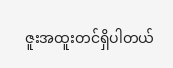ဇူးအထူးတင်ရှိပါတယ်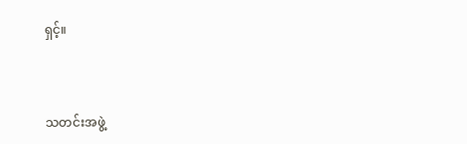ရှင့်။



သတင်းအဖွဲ့